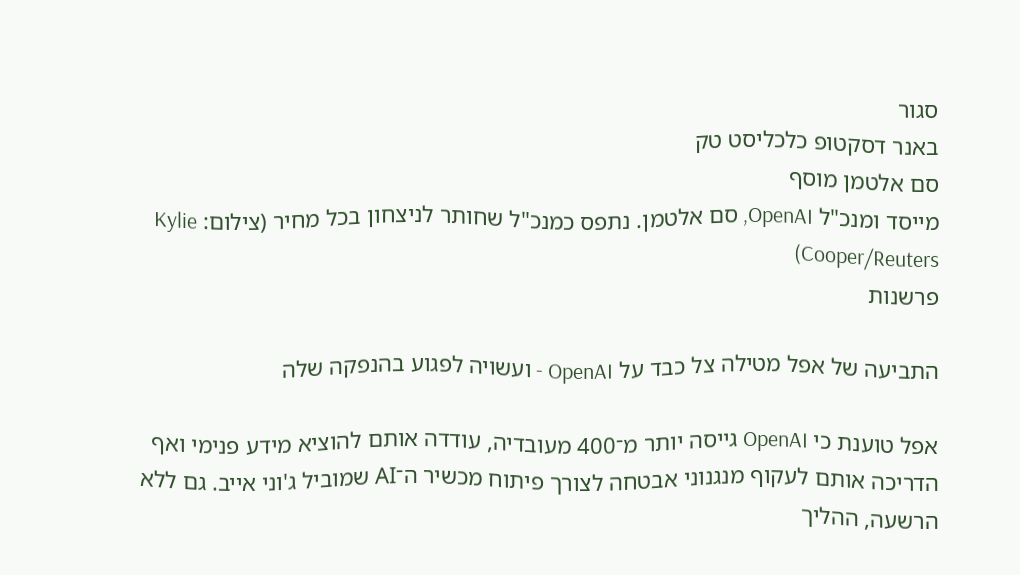סגור
באנר דסקטופ כלכליסט טק
סם אלטמן מוסף
מייסד ומנכ"ל OpenAI, סם אלטמן. נתפס כמנכ"ל שחותר לניצחון בכל מחיר (צילום: Kylie Cooper/Reuters)
פרשנות

התביעה של אפל מטילה צל כבד על OpenAI - ועשויה לפגוע בהנפקה שלה

אפל טוענת כי OpenAI גייסה יותר מ־400 מעובדיה, עודדה אותם להוציא מידע פנימי ואף הדריכה אותם לעקוף מנגנוני אבטחה לצורך פיתוח מכשיר ה־AI שמוביל ג'וני אייב. גם ללא הרשעה, ההליך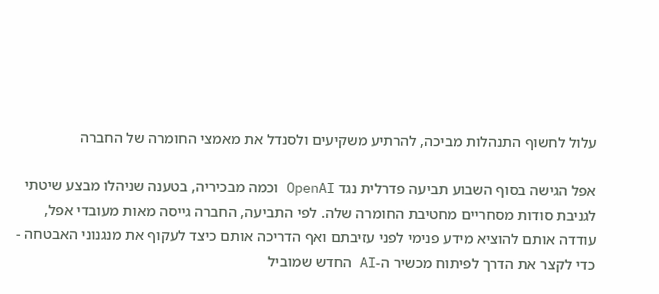עלול לחשוף התנהלות מביכה, להרתיע משקיעים ולסנדל את מאמצי החומרה של החברה

אפל הגישה בסוף השבוע תביעה פדרלית נגד OpenAI וכמה מבכיריה, בטענה שניהלו מבצע שיטתי לגניבת סודות מסחריים מחטיבת החומרה שלה. לפי התביעה, החברה גייסה מאות מעובדי אפל, עודדה אותם להוציא מידע פנימי לפני עזיבתם ואף הדריכה אותם כיצד לעקוף את מנגנוני האבטחה - כדי לקצר את הדרך לפיתוח מכשיר ה-AI החדש שמוביל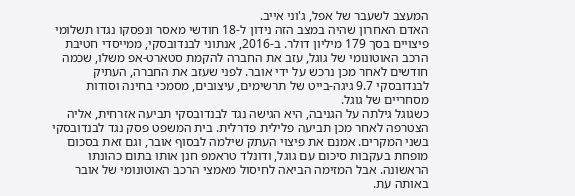המעצב לשעבר של אפל, ג'וני אייב.
האדם האחרון שהיה במצב הזה נידון ל-18 חודשי מאסר ונפסקו נגדו תשלומי פיצויים בסך 179 מיליון דולר. ב-2016, אנתוני לבנדובסקי, ממייסדי חטיבת הרכב האוטונומי של גוגל, עזב את החברה להקמת סטארט-אפ משלו, שכמה חודשים לאחר מכן נרכש על ידי אובר. לפני שעזב את החברה, העתיק לבנדובסקי 9.7 גיגה-בייט של תרשימים, עיצובים, מסמכי בחינה וסודות מסחריים של גוגל.
כשגוגל גילתה על הגניבה, היא הגישה נגד לבנדובסקי תביעה אזרחית, אליה הצטרפה לאחר מכן תביעה פלילית פדרלית. בית המשפט פסק נגד לבנדובסקי בשני המקרים. אמנם את פיצוי העתק שילמה לבסוף אובר, וגם זאת בסכום מופחת בעקבות סיכום עם גוגל, ודונלד טראמפ חנן אותו בתום כהונתו הראשונה. אבל המזימה הביאה לחיסול מאמצי הרכב האוטונומי של אובר באותה עת.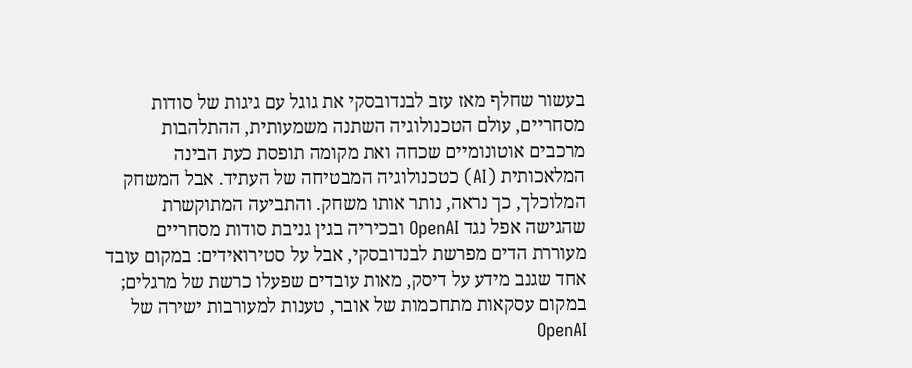בעשור שחלף מאז עזב לבנדובסקי את גוגל עם גיגות של סודות מסחריים, עולם הטכנולוגיה השתנה משמעותית, ההתלהבות מרכבים אוטונומיים שכחה ואת מקומה תופסת כעת הבינה המלאכותית (AI) כטכנולוגיה המבטיחה של העתיד. אבל המשחק המלוכלך, כך נראה, נותר אותו משחק. והתביעה המתוקשרת שהגישה אפל נגד OpenAI ובכיריה בגין גניבת סודות מסחריים מעוררת הדים מפרשת לבנדובסקי, אבל על סטירואידים: במקום עובד אחד שגנב מידע על דיסק, מאות עובדים שפעלו כרשת של מרגלים; במקום עסקאות מתחכמות של אובר, טענות למעורבות ישירה של OpenAI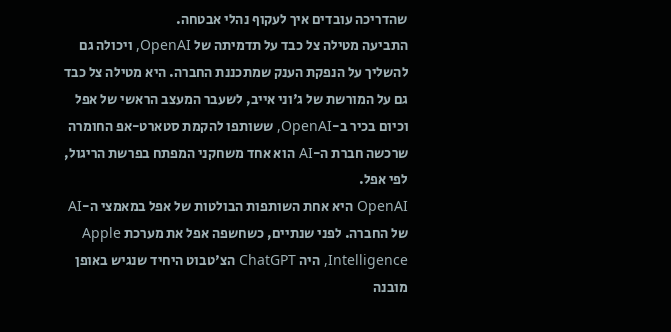שהדריכה עובדים איך לעקוף נהלי אבטחה.
התביעה מטילה צל כבד על תדמיתה של OpenAI, ויכולה גם להשליך על הנפקת הענק שמתכננת החברה. היא מטילה צל כבד גם על המורשת של ג'וני אייב, לשעבר המעצב הראשי של אפל וכיום בכיר ב-OpenAI, ששותפו להקמת סטארט-אפ החומרה שרכשה חברת ה-AI הוא אחד משחקני המפתח בפרשת הריגול, לפי אפל.
OpenAI היא אחת השותפות הבולטות של אפל במאמצי ה-AI של החברה. לפני שנתיים, כשחשפה אפל את מערכת Apple Intelligence, היה ChatGPT הצ'טבוט היחיד שנגיש באופן מובנה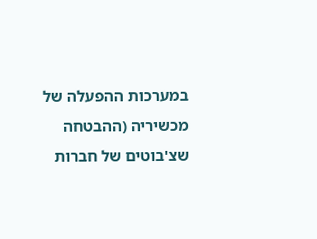במערכות ההפעלה של מכשיריה (ההבטחה שצ'בוטים של חברות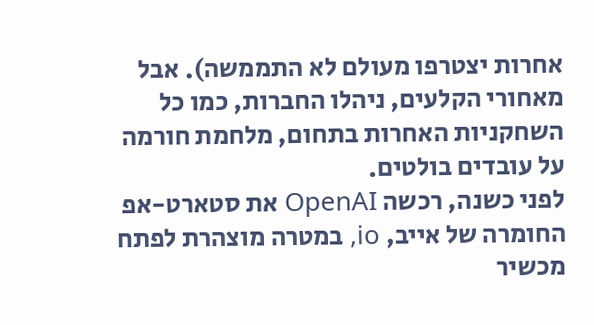אחרות יצטרפו מעולם לא התממשה). אבל מאחורי הקלעים, ניהלו החברות, כמו כל השחקניות האחרות בתחום, מלחמת חורמה על עובדים בולטים.
לפני כשנה, רכשה OpenAI את סטארט-אפ החומרה של אייב, io, במטרה מוצהרת לפתח מכשיר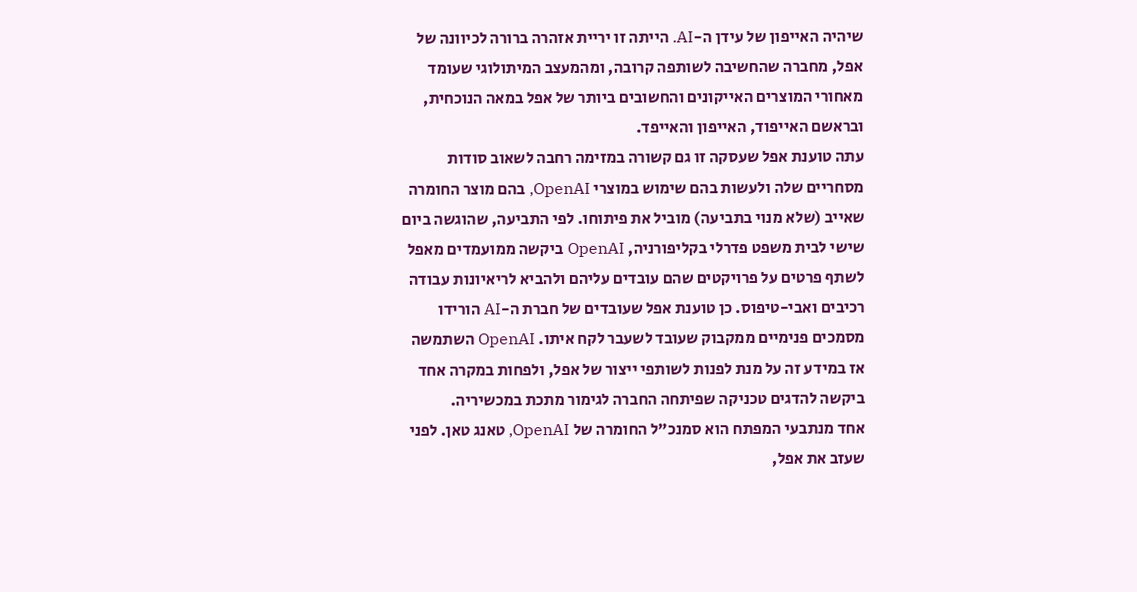שיהיה האייפון של עידן ה-AI. הייתה זו יריית אזהרה ברורה לכיוונה של אפל, מחברה שהחשיבה לשותפה קרובה, ומהמעצב המיתולוגי שעומד מאחורי המוצרים האייקונים והחשובים ביותר של אפל במאה הנוכחית, ובראשם האייפוד, האייפון והאייפד.
עתה טוענת אפל שעסקה זו גם קשורה במזימה רחבה לשאוב סודות מסחריים שלה ולעשות בהם שימוש במוצרי OpenAI, בהם מוצר החומרה שאייב (שלא מנוי בתביעה) מוביל את פיתוחו. לפי התביעה, שהוגשה ביום שישי לבית משפט פדרלי בקליפורניה, OpenAI ביקשה ממועמדים מאפל לשתף פרטים על פרויקטים שהם עובדים עליהם ולהביא לריאיונות עבודה רכיבים ואבי-טיפוס. כן טוענת אפל שעובדים של חברת ה-AI הורידו מסמכים פנימיים ממקבוק שעובד לשעבר לקח איתו. OpenAI השתמשה אז במידע זה על מנת לפנות לשותפי ייצור של אפל, ולפחות במקרה אחד ביקשה להדגים טכניקה שפיתחה החברה לגימור מתכת במכשיריה.
אחד מנתבעי המפתח הוא סמנכ"ל החומרה של OpenAI, טאנג טאן. לפני שעזב את אפל,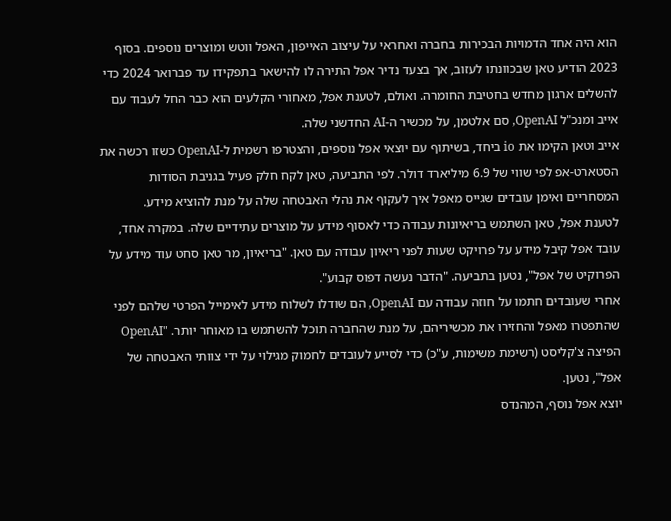הוא היה אחד הדמויות הבכירות בחברה ואחראי על עיצוב האייפון, האפל ווטש ומוצרים נוספים. בסוף 2023 הודיע טאן שבכוונתו לעזוב, אך בצעד נדיר אפל התירה לו להישאר בתפקידו עד פברואר 2024 כדי להשלים ארגון מחדש בחטיבת החומרה. ואולם, לטענת אפל, מאחורי הקלעים הוא כבר החל לעבוד עם אייב ומנכ"ל OpenAI, סם אלטמן, על מכשיר ה-AI החדשני שלה.
אייב וטאן הקימו את io ביחד, בשיתוף עם יוצאי אפל נוספים, והצטרפו רשמית ל-OpenAI כשזו רכשה את הסטארט-אפ לפי שווי של 6.9 מיליארד דולר. לפי התביעה, טאן לקח חלק פעיל בגניבת הסודות המסחריים ואימן עובדים שגייס מאפל איך לעקוף את נהלי האבטחה שלה על מנת להוציא מידע.
לטענת אפל, טאן השתמש בריאיונות עבודה כדי לאסוף מידע על מוצרים עתידיים שלה. במקרה אחד, עובד אפל קיבל מידע על פרויקט שעות לפני ריאיון עבודה עם טאן. "בריאיון, מר טאן סחט עוד מידע על הפרוקיט של אפל", נטען בתביעה. "הדבר נעשה דפוס קבוע".
אחרי שעובדים חתמו על חוזה עבודה עם OpenAI, הם שודלו לשלוח מידע לאימייל הפרטי שלהם לפני שהתפטרו מאפל והחזירו את מכשיריהם, על מנת שהחברה תוכל להשתמש בו מאוחר יותר. "OpenAI הפיצה צ'קליסט (רשימת משימות, ע"כ) כדי לסייע לעובדים לחמוק מגילוי על ידי צוותי האבטחה של אפל", נטען.
יוצא אפל נוסף, המהנדס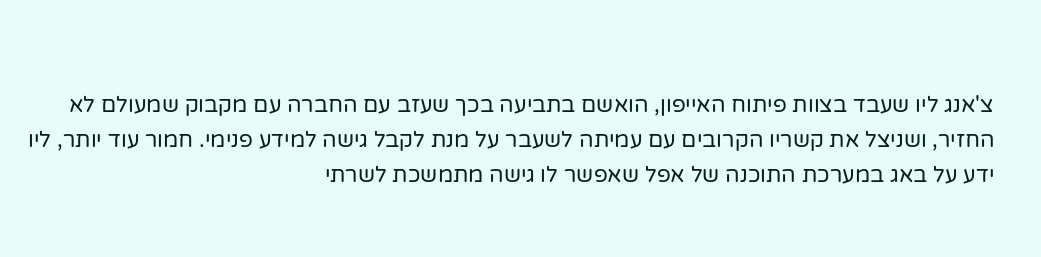צ'אנג ליו שעבד בצוות פיתוח האייפון, הואשם בתביעה בכך שעזב עם החברה עם מקבוק שמעולם לא החזיר, ושניצל את קשריו הקרובים עם עמיתה לשעבר על מנת לקבל גישה למידע פנימי. חמור עוד יותר, ליו ידע על באג במערכת התוכנה של אפל שאפשר לו גישה מתמשכת לשרתי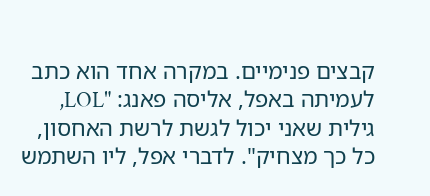קבצים פנימיים. במקרה אחד הוא כתב לעמיתה באפל, אליסה פאנג: "LOL, גילית שאני יכול לגשת לרשת האחסון, כל כך מצחיק". לדברי אפל, ליו השתמש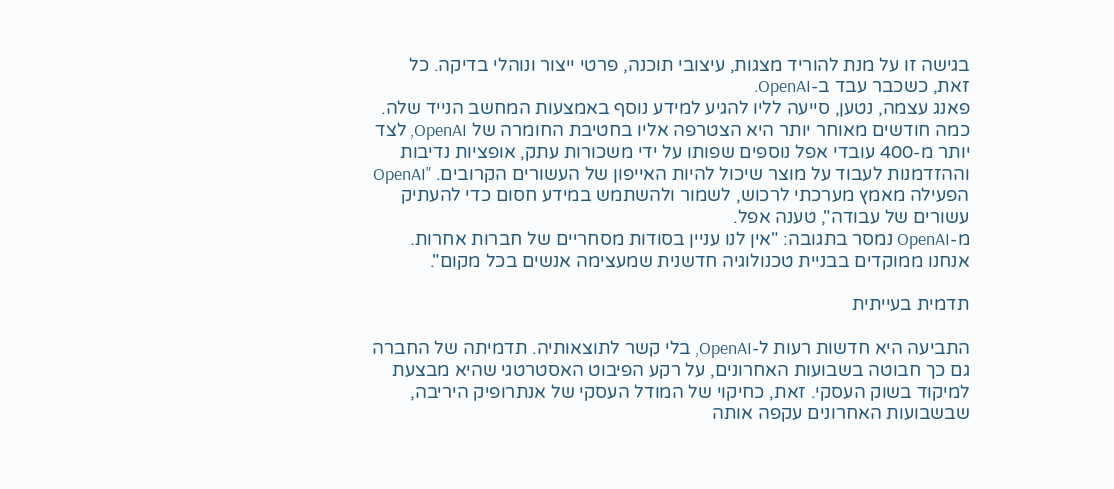בגישה זו על מנת להוריד מצגות, עיצובי תוכנה, פרטי ייצור ונוהלי בדיקה. כל זאת, כשכבר עבד ב-OpenAI.
פאנג עצמה, נטען, סייעה לליו להגיע למידע נוסף באמצעות המחשב הנייד שלה. כמה חודשים מאוחר יותר היא הצטרפה אליו בחטיבת החומרה של OpenAI, לצד יותר מ-400 עובדי אפל נוספים שפותו על ידי משכורות עתק, אופציות נדיבות וההזדמנות לעבוד על מוצר שיכול להיות האייפון של העשורים הקרובים. "OpenAI הפעילה מאמץ מערכתי לרכוש, לשמור ולהשתמש במידע חסום כדי להעתיק עשורים של עבודה", טענה אפל.
מ-OpenAI נמסר בתגובה: "אין לנו עניין בסודות מסחריים של חברות אחרות. אנחנו ממוקדים בבניית טכנולוגיה חדשנית שמעצימה אנשים בכל מקום".

תדמית בעייתית

התביעה היא חדשות רעות ל-OpenAI, בלי קשר לתוצאותיה. תדמיתה של החברה גם כך חבוטה בשבועות האחרונים, על רקע הפיבוט האסטרטגי שהיא מבצעת למיקוד בשוק העסקי. זאת, כחיקוי של המודל העסקי של אנתרופיק היריבה, שבשבועות האחרונים עקפה אותה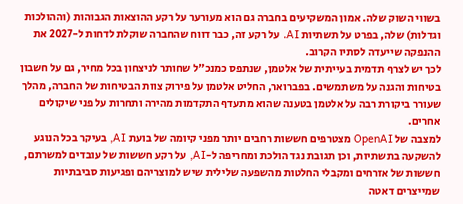בשווי השוק שלה. אמון המשקיעים בחברה גם הוא מעורער על רקע ההוצאות הגבוהות (וההולכות וגדלות) שלה, בפרט על תשתיות AI. על רקע זה, כבר דווח שהחברה שוקלת לדחות ל-2027 את ההנפקה שייעדה לסתיו הקרוב.
לכך יש לצרף תדמית בעייתית של אלטמן, שנתפס כמנכ"ל שחותר לניצחון בכל מחיר, גם על חשבון בטיחות והגנה על משתמשים. בפברואר, החליט אלטמן על פירוק צוות הבטיחות של החברה, מהלך שעורר ביקורת רבה על אלטמן בטענה שהוא מתעדף התקדמות מהירה ותחרות על פני שיקולים אחרים.
למצבה של OpenAI מצטרפים חששות רחבים יותר מפני קיומה של בועת AI, בעיקר בכל הנוגע להשקעה בתשתיות, וכן תגובת נגד הולכת ומחריפה ל-AI, על רקע חששות של עובדים למשרתם, חששות של אזרחים ומקבלי החלטות מהשפעה שלילית שיש למוצריהם ופגיעות סביבתיות שמייצרים דאטה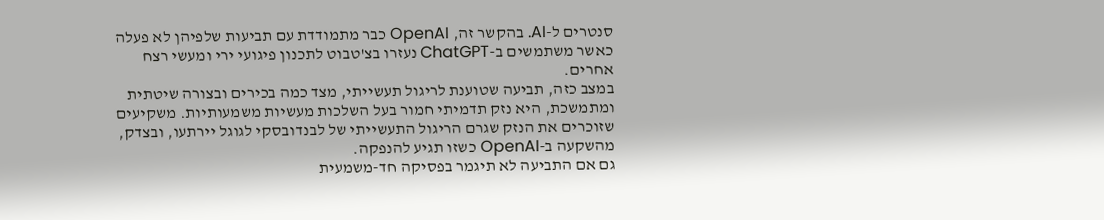סנטרים ל-AI. בהקשר זה, OpenAI כבר מתמודדת עם תביעות שלפיהן לא פעלה כאשר משתמשים ב-ChatGPT נעזרו בצ'טבוט לתכנון פיגועי ירי ומעשי רצח אחרים.
במצב כזה, תביעה שטוענת לריגול תעשייתי, מצד כמה בכירים ובצורה שיטתית ומתמשכת, היא נזק תדמיתי חמור בעל השלכות מעשיות משמעותיות. משקיעים שזוכרים את הנזק שגרם הריגול התעשייתי של לבנדובסקי לגוגל יירתעו, ובצדק, מהשקעה ב-OpenAI כשזו תגיע להנפקה.
גם אם התביעה לא תיגמר בפסיקה חד-משמעית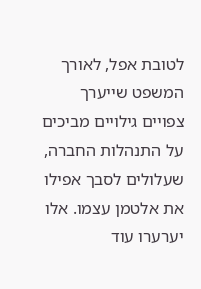לטובת אפל, לאורך המשפט שייערך צפויים גילויים מביכים על התנהלות החברה, שעלולים לסבך אפילו את אלטמן עצמו. אלו יערערו עוד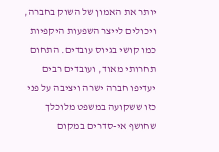יותר את האמון של השוק בחברה, ויכולים לייצר השפעות היקפיות כמו קושי בגיוס עובדים. התחום תחרותי מאוד, ועובדים רבים יעדיפו חברה ישרה ויציבה על פני כזו ששקועה במשפט מלוכלך שחושף אי-סדרים במקום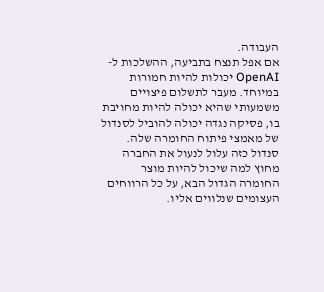העבודה.
אם אפל תנצח בתביעה, ההשלכות ל-OpenAI יכולות להיות חמורות במיוחד. מעבר לתשלום פיצויים משמעותי שהיא יכולה להיות מחויבת בו, פסיקה נגדה יכולה להוביל לסנדול של מאמצי פיתוח החומרה שלה. סנדול כזה עלול לנעול את החברה מחוץ למה שיכול להיות מוצר החומרה הגדול הבא, על כל הרווחים העצומים שנלווים אליו.